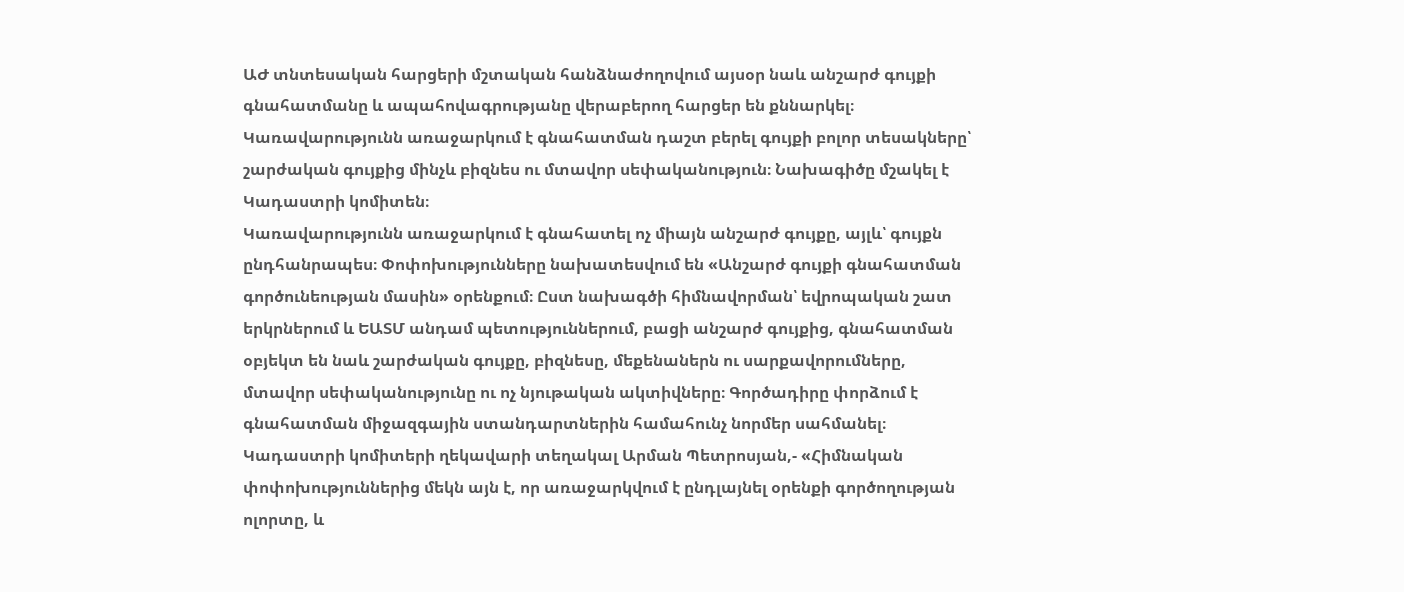ԱԺ տնտեսական հարցերի մշտական հանձնաժողովում այսօր նաև անշարժ գույքի գնահատմանը և ապահովագրությանը վերաբերող հարցեր են քննարկել։ Կառավարությունն առաջարկում է գնահատման դաշտ բերել գույքի բոլոր տեսակները՝ շարժական գույքից մինչև բիզնես ու մտավոր սեփականություն։ Նախագիծը մշակել է Կադաստրի կոմիտեն։
Կառավարությունն առաջարկում է գնահատել ոչ միայն անշարժ գույքը, այլև՝ գույքն ընդհանրապես։ Փոփոխությունները նախատեսվում են «Անշարժ գույքի գնահատման գործունեության մասին» օրենքում։ Ըստ նախագծի հիմնավորման՝ եվրոպական շատ երկրներում և ԵԱՏՄ անդամ պետություններում, բացի անշարժ գույքից, գնահատման օբյեկտ են նաև շարժական գույքը, բիզնեսը, մեքենաներն ու սարքավորումները, մտավոր սեփականությունը ու ոչ նյութական ակտիվները։ Գործադիրը փորձում է գնահատման միջազգային ստանդարտներին համահունչ նորմեր սահմանել։
Կադաստրի կոմիտերի ղեկավարի տեղակալ Արման Պետրոսյան,- «Հիմնական փոփոխություններից մեկն այն է, որ առաջարկվում է ընդլայնել օրենքի գործողության ոլորտը, և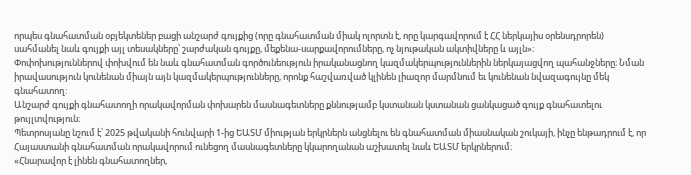որպես գնահատման օբյեկտեներ բացի անշարժ գույքից (որը գնահատման միակ ոլորտն է, որը կարգավորում է ՀՀ ներկայիս օրենսդրորեն) սահմանել նաև գույքի այլ տեսակները՝ շարժական գույքը, մեքենա-սարքավորումները, ոչ նյութական ակտիվները և այլն»։
Փոփոխություններով փոխվում են նաև գնահատման գործունեություն իրականացնող կազմակերպություններին ներկայացվող պահանջները։ Նման իրավասություն կունենան միայն այն կազմակերպությունները, որոնք հաշվառված կլինեն լիազոր մարմնում եւ կունենան նվազագույնը մեկ գնահատող:
Անշարժ գույքի գնահատողի որակավորման փոխարեն մասնագետները քննությամբ կստանան կստանան ցանկացած գույք գնահատելու թույլտվություն։
Պետրոսյանը նշում է՝ 2025 թվականի հունվարի 1-ից ԵԱՏՄ միության երկրներն անցնելու են գնահատման միասնական շուկայի, ինչը ենթադրում է, որ Հայաստանի գնահատման որակավորում ունեցող մասնագետները կկարողանան աշխատել նաև ԵԱՏՄ երկրներում։
«Հնարավոր է լինեն գնահատողներ,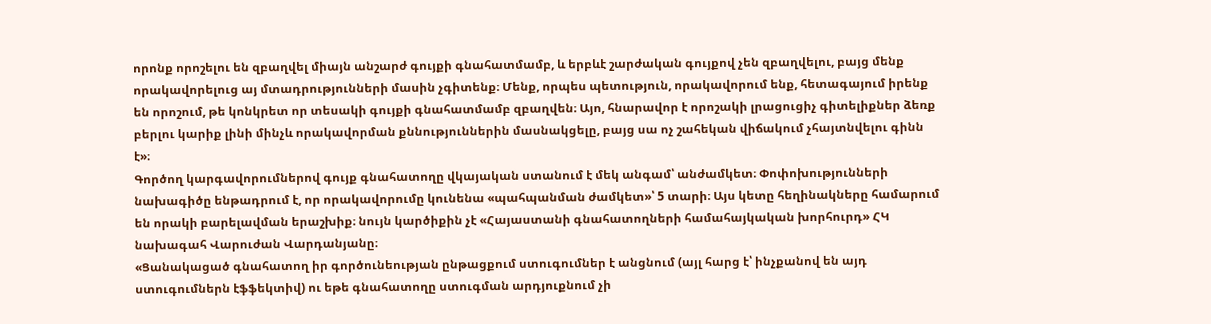որոնք որոշելու են զբաղվել միայն անշարժ գույքի գնահատմամբ, և երբևէ շարժական գույքով չեն զբաղվելու, բայց մենք որակավորելուց այ մտադրությունների մասին չգիտենք։ Մենք, որպես պետություն, որակավորում ենք, հետագայում իրենք են որոշում, թե կոնկրետ որ տեսակի գույքի գնահատմամբ զբաղվեն։ Այո, հնարավոր է որոշակի լրացուցիչ գիտելիքներ ձեռք բերլու կարիք լինի մինչև որակավորման քննություններին մասնակցելը, բայց սա ոչ շահեկան վիճակում չհայտնվելու գինն է»։
Գործող կարգավորումներով գույք գնահատողը վկայական ստանում է մեկ անգամ՝ անժամկետ։ Փոփոխությունների նախագիծը ենթադրում է, որ որակավորումը կունենա «պահպանման ժամկետ»՝ 5 տարի։ Այս կետը հեղինակները համարում են որակի բարելավման երաշխիք։ նույն կարծիքին չէ «Հայաստանի գնահատողների համահայկական խորհուրդ» ՀԿ նախագահ Վարուժան Վարդանյանը։
«Ցանակացած գնահատող իր գործունեության ընթացքում ստուգումներ է անցնում (այլ հարց է՝ ինչքանով են այդ ստուգումներն էֆֆեկտիվ) ու եթե գնահատողը ստուգման արդյուքնում չի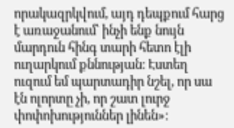որակազրկվում, այդ դեպքում հարց է առաջանում՝ ինչի ենք նույն մարդուն հինգ տարի հետո էլի ուղարկում քննության։ Էստեղ ուզում եմ պարտադիր նշել, որ սա էն ոլորտը չի, որ շատ լուրջ փոփոխություններ լինեն»։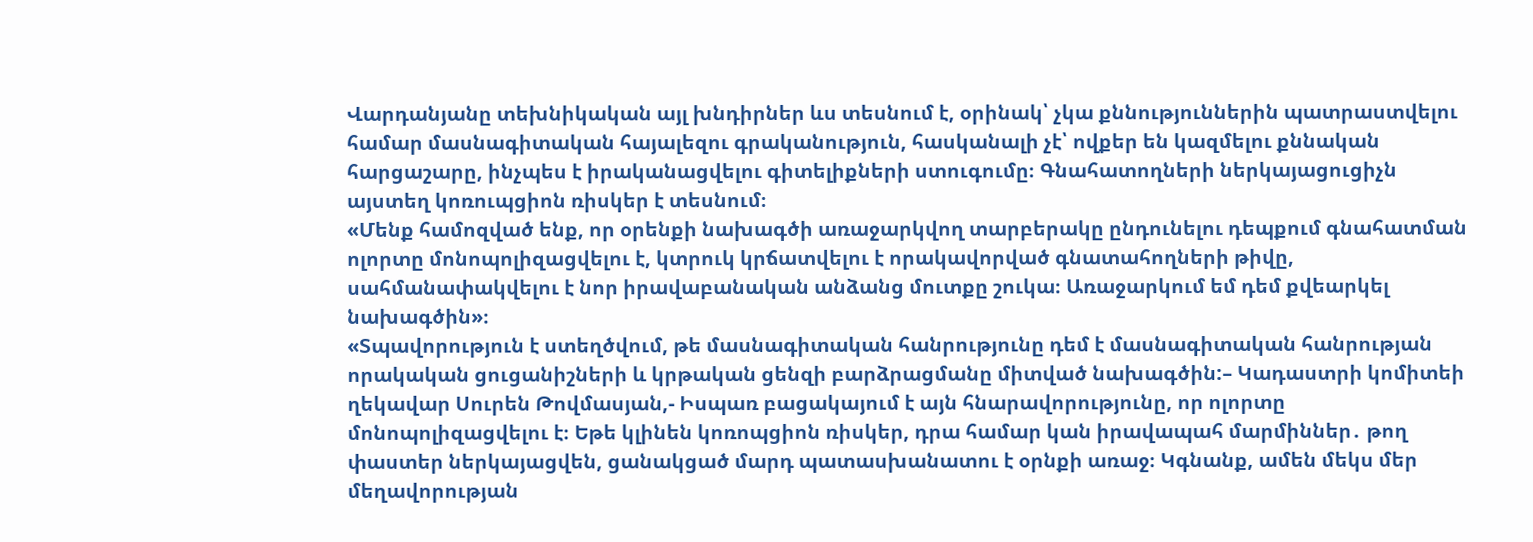Վարդանյանը տեխնիկական այլ խնդիրներ ևս տեսնում է, օրինակ՝ չկա քննություններին պատրաստվելու համար մասնագիտական հայալեզու գրականություն, հասկանալի չէ՝ ովքեր են կազմելու քննական հարցաշարը, ինչպես է իրականացվելու գիտելիքների ստուգումը։ Գնահատողների ներկայացուցիչն այստեղ կոռուպցիոն ռիսկեր է տեսնում։
«Մենք համոզված ենք, որ օրենքի նախագծի առաջարկվող տարբերակը ընդունելու դեպքում գնահատման ոլորտը մոնոպոլիզացվելու է, կտրուկ կրճատվելու է որակավորված գնատահողների թիվը, սահմանափակվելու է նոր իրավաբանական անձանց մուտքը շուկա։ Առաջարկում եմ դեմ քվեարկել նախագծին»։
«Տպավորություն է ստեղծվում, թե մասնագիտական հանրությունը դեմ է մասնագիտական հանրության որակական ցուցանիշների և կրթական ցենզի բարձրացմանը միտված նախագծին:– Կադաստրի կոմիտեի ղեկավար Սուրեն Թովմասյան,- Իսպառ բացակայում է այն հնարավորությունը, որ ոլորտը մոնոպոլիզացվելու է։ Եթե կլինեն կոռոպցիոն ռիսկեր, դրա համար կան իրավապահ մարմիններ․ թող փաստեր ներկայացվեն, ցանակցած մարդ պատասխանատու է օրնքի առաջ։ Կգնանք, ամեն մեկս մեր մեղավորության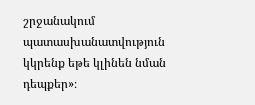շրջանակում պատասխանատվություն կկրենք եթե կլինեն նման դեպքեր»։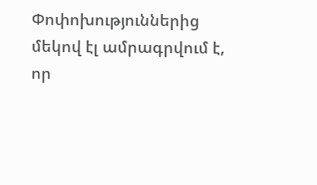Փոփոխություններից մեկով էլ ամրագրվում է, որ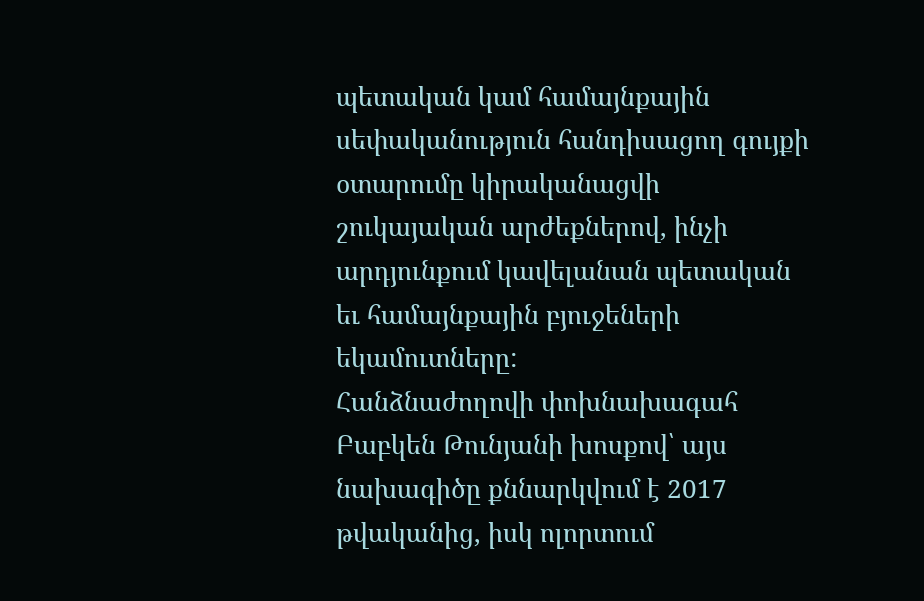պետական կամ համայնքային սեփականություն հանդիսացող գույքի օտարումը կիրականացվի շուկայական արժեքներով, ինչի արդյունքում կավելանան պետական եւ համայնքային բյուջեների եկամուտները:
Հանձնաժողովի փոխնախագահ Բաբկեն Թունյանի խոսքով՝ այս նախագիծը քննարկվում է 2017 թվականից, իսկ ոլորտում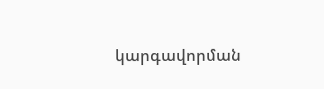կարգավորման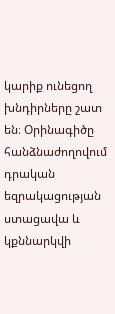կարիք ունեցող խնդիրները շատ են։ Օրինագիծը հանձնաժողովում դրական եզրակացության ստացավա և կքննարկվի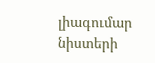լիագումար նիստերի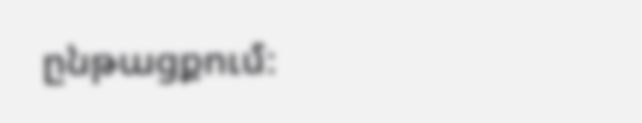ընթացքում։